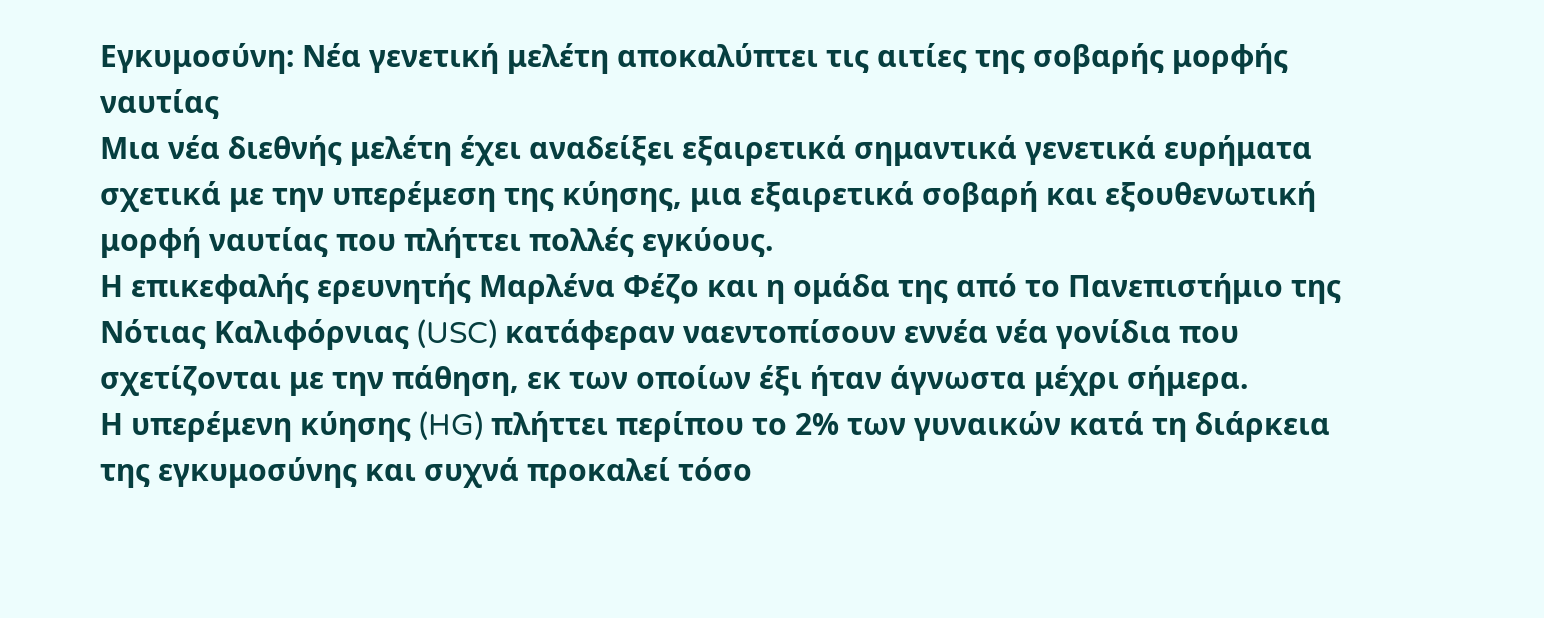Εγκυμοσύνη: Νέα γενετική μελέτη αποκαλύπτει τις αιτίες της σοβαρής μορφής ναυτίας
Μια νέα διεθνής μελέτη έχει αναδείξει εξαιρετικά σημαντικά γενετικά ευρήματα σχετικά με την υπερέμεση της κύησης, μια εξαιρετικά σοβαρή και εξουθενωτική μορφή ναυτίας που πλήττει πολλές εγκύους.
Η επικεφαλής ερευνητής Μαρλένα Φέζο και η ομάδα της από το Πανεπιστήμιο της Νότιας Καλιφόρνιας (USC) κατάφεραν ναεντοπίσουν εννέα νέα γονίδια που σχετίζονται με την πάθηση, εκ των οποίων έξι ήταν άγνωστα μέχρι σήμερα.
Η υπερέμενη κύησης (HG) πλήττει περίπου το 2% των γυναικών κατά τη διάρκεια της εγκυμοσύνης και συχνά προκαλεί τόσο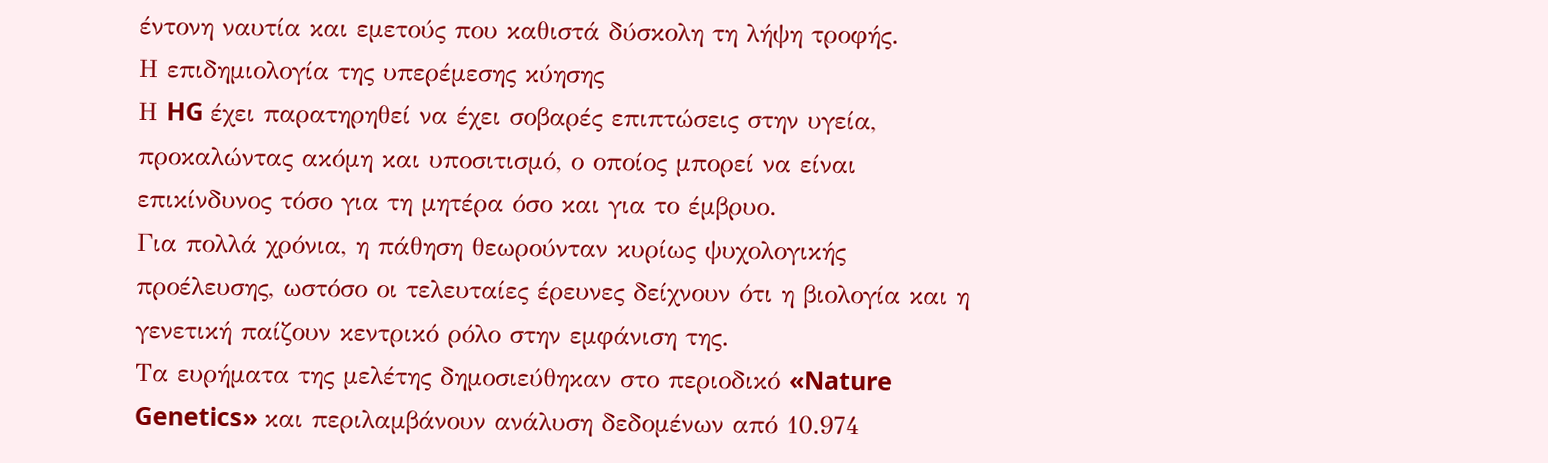έντονη ναυτία και εμετούς που καθιστά δύσκολη τη λήψη τροφής.
Η επιδημιολογία της υπερέμεσης κύησης
Η HG έχει παρατηρηθεί να έχει σοβαρές επιπτώσεις στην υγεία, προκαλώντας ακόμη και υποσιτισμό, ο οποίος μπορεί να είναι επικίνδυνος τόσο για τη μητέρα όσο και για το έμβρυο.
Για πολλά χρόνια, η πάθηση θεωρούνταν κυρίως ψυχολογικής προέλευσης, ωστόσο οι τελευταίες έρευνες δείχνουν ότι η βιολογία και η γενετική παίζουν κεντρικό ρόλο στην εμφάνιση της.
Τα ευρήματα της μελέτης δημοσιεύθηκαν στο περιοδικό «Nature Genetics» και περιλαμβάνουν ανάλυση δεδομένων από 10.974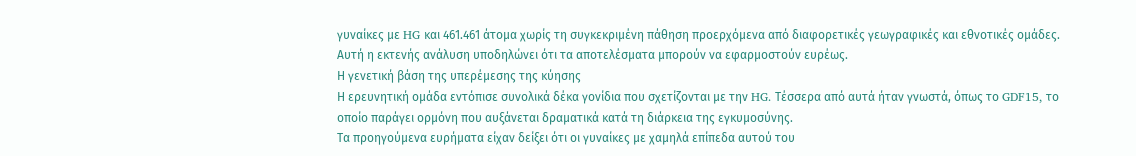γυναίκες με HG και 461.461 άτομα χωρίς τη συγκεκριμένη πάθηση προερχόμενα από διαφορετικές γεωγραφικές και εθνοτικές ομάδες. Αυτή η εκτενής ανάλυση υποδηλώνει ότι τα αποτελέσματα μπορούν να εφαρμοστούν ευρέως.
Η γενετική βάση της υπερέμεσης της κύησης
Η ερευνητική ομάδα εντόπισε συνολικά δέκα γονίδια που σχετίζονται με την HG. Τέσσερα από αυτά ήταν γνωστά, όπως το GDF15, το οποίο παράγει ορμόνη που αυξάνεται δραματικά κατά τη διάρκεια της εγκυμοσύνης.
Τα προηγούμενα ευρήματα είχαν δείξει ότι οι γυναίκες με χαμηλά επίπεδα αυτού του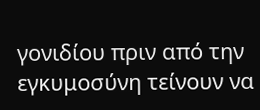γονιδίου πριν από την εγκυμοσύνη τείνουν να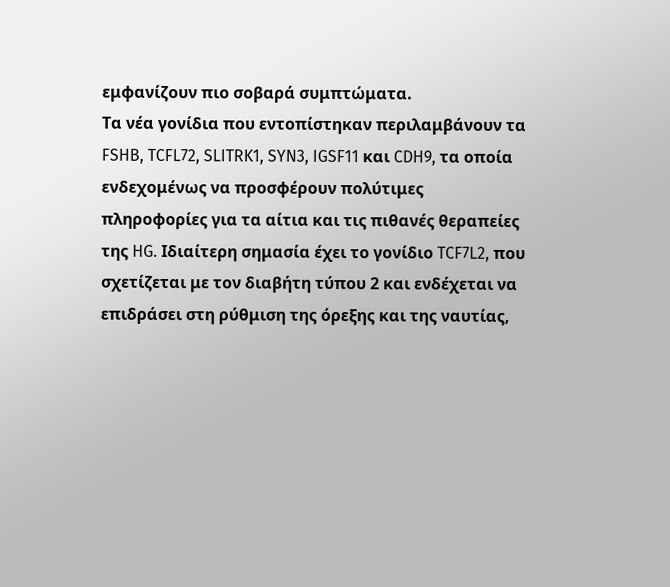εμφανίζουν πιο σοβαρά συμπτώματα.
Τα νέα γονίδια που εντοπίστηκαν περιλαμβάνουν τα FSHB, TCFL72, SLITRK1, SYN3, IGSF11 και CDH9, τα οποία ενδεχομένως να προσφέρουν πολύτιμες πληροφορίες για τα αίτια και τις πιθανές θεραπείες της HG. Ιδιαίτερη σημασία έχει το γονίδιο TCF7L2, που σχετίζεται με τον διαβήτη τύπου 2 και ενδέχεται να επιδράσει στη ρύθμιση της όρεξης και της ναυτίας,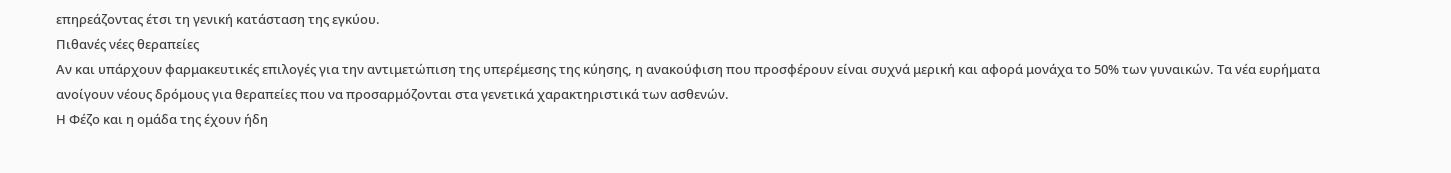επηρεάζοντας έτσι τη γενική κατάσταση της εγκύου.
Πιθανές νέες θεραπείες
Αν και υπάρχουν φαρμακευτικές επιλογές για την αντιμετώπιση της υπερέμεσης της κύησης, η ανακούφιση που προσφέρουν είναι συχνά μερική και αφορά μονάχα το 50% των γυναικών. Τα νέα ευρήματα ανοίγουν νέους δρόμους για θεραπείες που να προσαρμόζονται στα γενετικά χαρακτηριστικά των ασθενών.
Η Φέζο και η ομάδα της έχουν ήδη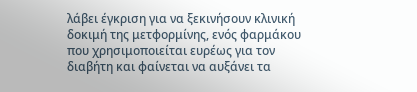λάβει έγκριση για να ξεκινήσουν κλινική δοκιμή της μετφορμίνης, ενός φαρμάκου που χρησιμοποιείται ευρέως για τον διαβήτη και φαίνεται να αυξάνει τα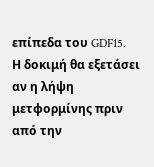επίπεδα του GDF15.
Η δοκιμή θα εξετάσει αν η λήψη μετφορμίνης πριν από την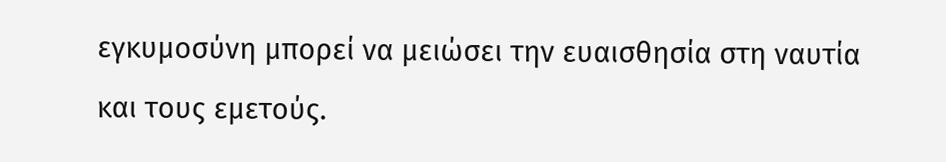εγκυμοσύνη μπορεί να μειώσει την ευαισθησία στη ναυτία και τους εμετούς.